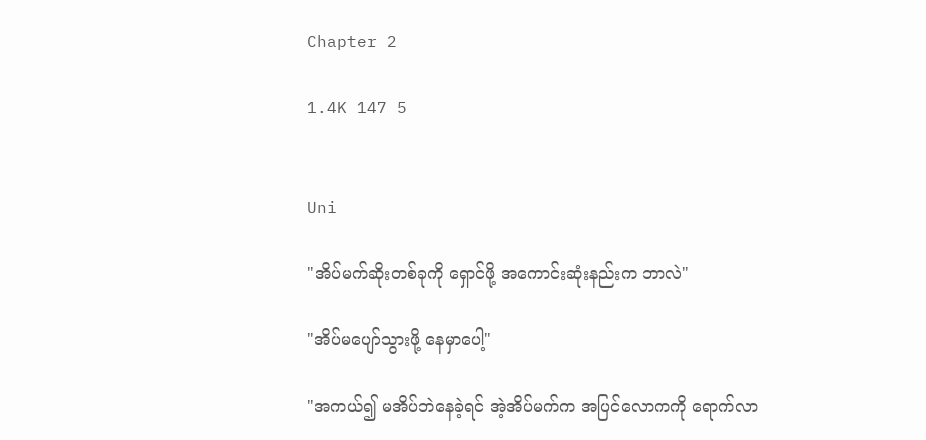Chapter 2

1.4K 147 5


Uni

"အိပ်မက်ဆိုးတစ်ခုကို ရှောင်ဖို့ အကောင်းဆုံးနည်းက ဘာလဲ"

"အိပ်မပျော်သွားဖို့ နေမှာပေါ့"

"အကယ်၍ မအိပ်ဘဲနေခဲ့ရင် အဲ့အိပ်မက်က အပြင်လောကကို ရောက်လာ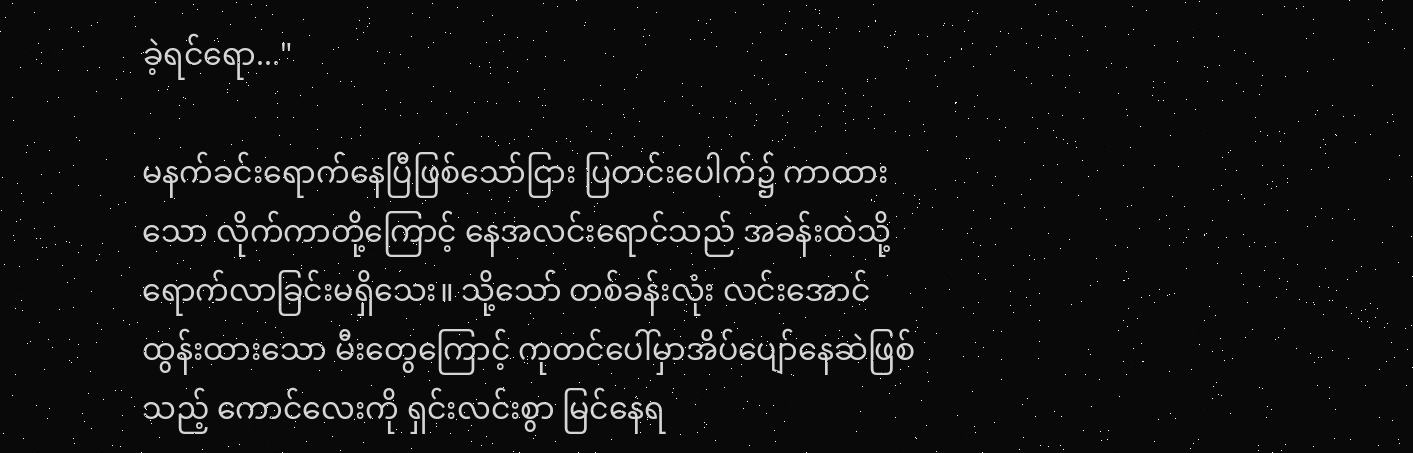ခဲ့ရင်ရော..."

မနက်ခင်းရောက်နေပြီဖြစ်သော်ငြား ပြတင်းပေါက်၌ ကာထားသော လိုက်ကာတို့ကြောင့် ‌နေအလင်းရောင်သည် အခန်းထဲသို့ ရောက်လာခြင်းမရှိသေး။ သို့သော် တစ်ခန်းလုံး လင်းအောင်ထွန်းထားသော မီးတွေကြောင့် ကုတင်ပေါ်မှာအိပ်ပျော်နေဆဲဖြစ်သည့် ကောင်လေးကို ရှင်းလင်းစွာ မြင်နေရ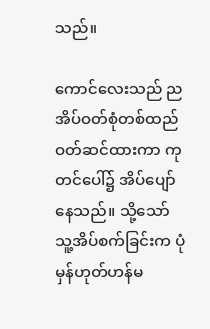သည်။

ကောင်လေးသည် ညအိပ်ဝတ်စုံတစ်ထည်ဝတ်ဆင်ထားကာ ကုတင်ပေါ်၌ အိပ်ပျော်နေသည်။ သို့သော် သူ့အိပ်စက်ခြင်းက ပုံမှန်ဟုတ်ဟန်မ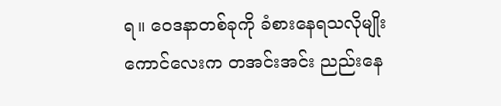ရ။ ဝေဒနာတစ်ခုကို ခံစားနေရသလိုမျိုး ကောင်လေးက တအင်းအင်း ညည်းနေ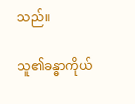သည်။

သူ၏ခန္ဓာကိုယ်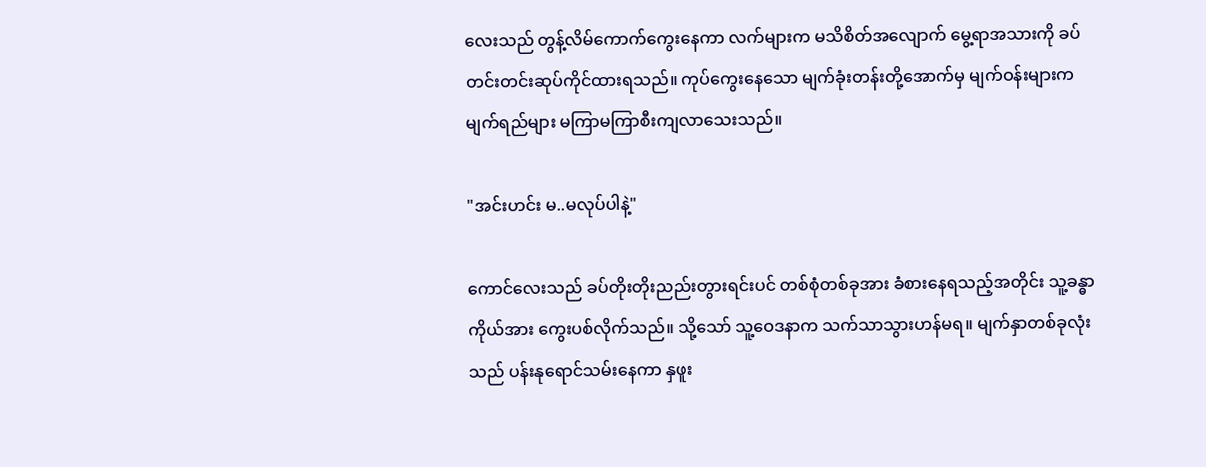လေးသည် တွန့်လိမ်ကောက်ကွေးနေကာ လက်များက မသိစိတ်အလျောက် မွေ့ရာအသားကို ခပ်တင်းတင်းဆုပ်ကိုင်ထားရသည်။ ကုပ်ကွေးနေသော မျက်ခုံးတန်းတို့အောက်မှ မျက်ဝန်းများက မျက်ရည်များ မကြာမကြာစီးကျလာသေးသည်။

"အင်းဟင်း မ..မလုပ်ပါနဲ့"

ကောင်လေးသည် ခပ်တိုးတိုးညည်းတွားရင်းပင် တစ်စုံတစ်ခုအား ခံစားနေရသည့်အတိုင်း သူ့ခန္ဓာကိုယ်အား ကွေးပစ်လိုက်သည်။ သို့သော် သူ့ဝေဒနာက သက်သာသွားဟန်မရ။ မျက်နှာတစ်ခုလုံးသည် ပန်းနုရောင်သမ်းနေကာ နှဖူး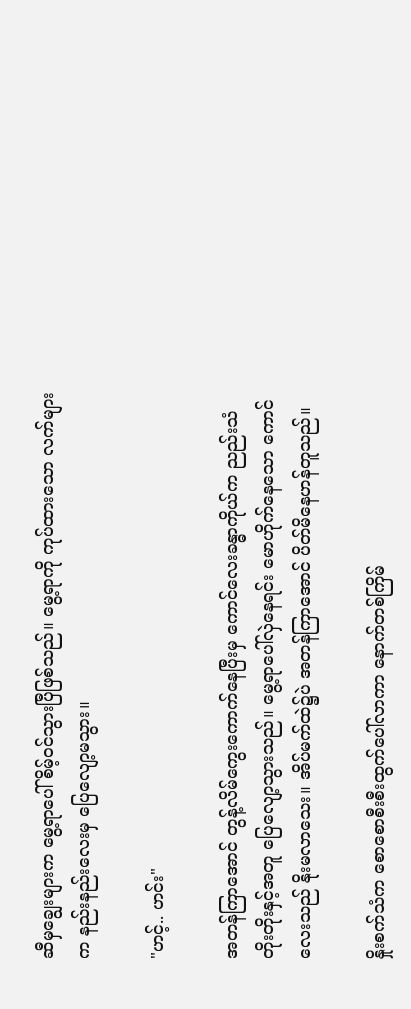ဆီမှချွေးများက မွေ့ရာပေါ်စိမ့်ဝင်သွားပြီဖြစ်သည်။ မွေ့ရာကို ကုပ်ထားသော လက်များက နည်းနည်းလေးမှ ပြေလျော့မသွား။

"ဟင့်.. ဟင်း"

အတန်ကြာအောင် ‌တွန့်လိမ်ကွေးကောက်နေပြီးမှ ကောင်လေးခန္ဓာကိုယ်က ညည်းသံတိုးတိုးနှင့်အတူ ပြေလျော့သွားသည်။ မွေ့ရာပေါ်လှဲနေရင်း မောဟိုက်နေသော ကောင်လေးသည် နိုးမလာသေး။ အိပ်မက်ထဲ၌ပဲ အတန်ကြာအောင် ပိတ်မိနေဟန်တူသည်။

နှိုးစက်သံက စောစောစီးစီးထွက်ပေါ်လာကာ နောက်တစ်ကြိမ်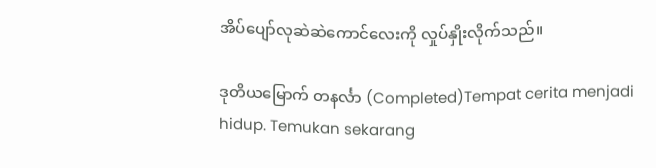အိပ်ပျော်လုဆဲဆဲကောင်လေးကို လှုပ်နှိုးလိုက်သည်။

ဒုတိယမြောက် တနင်္လာ (Completed)Tempat cerita menjadi hidup. Temukan sekarang